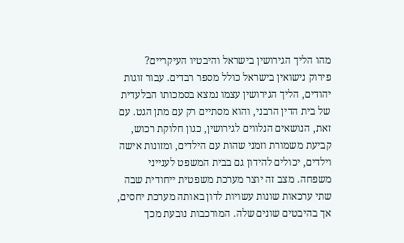מהו הליך הגירושין בישראל והיבטיו העיקריים?
פירוק נישואין בישראל כולל מספר רבדים. עבור זוגות יהודים, הליך הגירושין עצמו נמצא בסמכותו הבלעדית של בית הדין הרבני, והוא מסתיים רק עם מתן הגט. עם זאת, הנושאים הנלווים לגירושין, כגון חלוקת רכוש, קביעת משמורת וזמני שהות עם הילדים, ומזונות אישה וילדים, יכולים להידון גם בבית המשפט לענייני משפחה. מצב זה יוצר מערכת משפטית ייחודית שבה שתי ערכאות שונות עשויות לדון באותה מערכת יחסים, אך בהיבטים שונים שלה. המורכבות נובעת מכך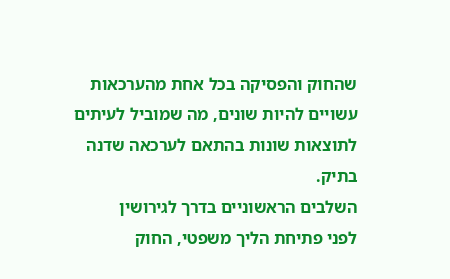שהחוק והפסיקה בכל אחת מהערכאות עשויים להיות שונים, מה שמוביל לעיתים לתוצאות שונות בהתאם לערכאה שדנה בתיק.
השלבים הראשוניים בדרך לגירושין
לפני פתיחת הליך משפטי, החוק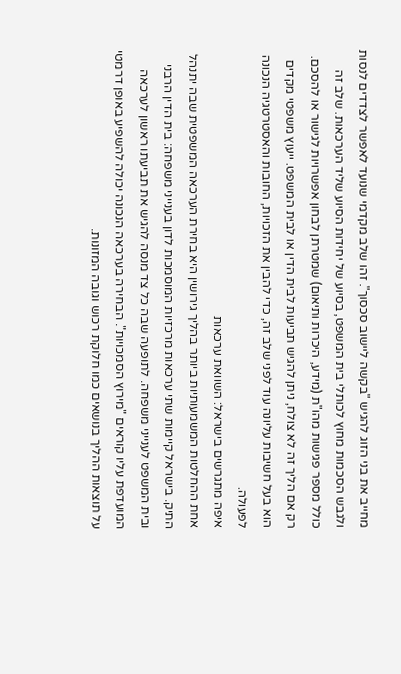מחייב את בני הזוג להגיש "בקשה ליישוב סכסוך". זהו שלב מקדמי שנועד לאפשר לצדדים לנסות ולגבש הסכמות מחוץ לכותלי בית המשפט, בסיוע של יחידות הסיוע שליד הערכאות. שלב זה כולל מספר פגישות מהו"ת (מידע, היכרות ותיאום) שמטרתן לבחון אפשרויות לגישור או להסכם. רק אם הליך זה לא צולח, ניתן להגיש תביעות לבית הדין או לבית המשפט. ייעוץ משפטי מקדים הוא בעל חשיבות עליונה עוד לפני שלב זה, כדי להבין את הזכויות, החובות והאסטרטגיה הנכונה לפעולה.
איפה מתגרשים בישראל: השוואת ערכאות
אחת ההחלטות המשמעותיות ביותר בהליך גירושין היא בחירת הערכאה המשפטית שבה יתנהל התיק. בישראל קיימות שתי ערכאות מרכזיות המוסמכות לדון בענייני משפחה: בית הדין הרבני ובית המשפט לענייני משפחה. לתופעה שבה כל צד מנסה להגיש את תביעתו ראשון לערכאה המועדפת עליו קוראים "מירוץ הסמכויות". הבחירה בערכאה הנכונה יכולה להשפיע באופן דרמטי על תוצאות ההליך בנושאים כמו חלוקת רכוש וגובה המזונות.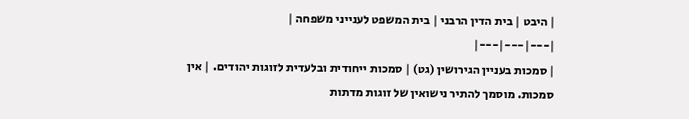| היבט | בית הדין הרבני | בית המשפט לענייני משפחה |
|---|---|---|
| סמכות בעניין הגירושין (גט) | סמכות ייחודית ובלעדית לזוגות יהודים. | אין סמכות. מוסמך להתיר נישואין של זוגות מדתות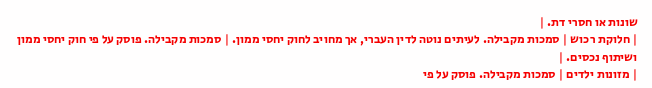שונות או חסרי דת. |
| חלוקת רכוש | סמכות מקבילה. לעיתים נוטה לדין העברי, אך מחויב לחוק יחסי ממון. | סמכות מקבילה. פוסק על פי חוק יחסי ממון ושיתוף נכסים. |
| מזונות ילדים | סמכות מקבילה. פוסק על פי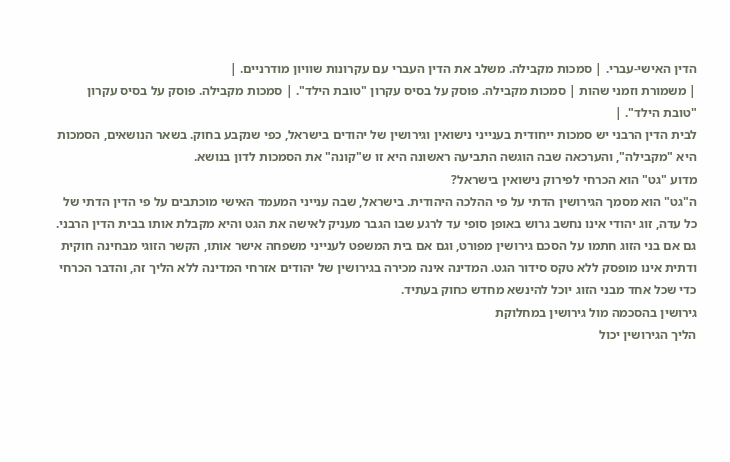הדין האישי-עברי. | סמכות מקבילה. משלב את הדין העברי עם עקרונות שוויון מודרניים. |
| משמורת וזמני שהות | סמכות מקבילה. פוסק על בסיס עקרון "טובת הילד". | סמכות מקבילה. פוסק על בסיס עקרון "טובת הילד". |
לבית הדין הרבני יש סמכות ייחודית בענייני נישואין וגירושין של יהודים בישראל, כפי שנקבע בחוק. בשאר הנושאים, הסמכות היא "מקבילה", והערכאה שבה הוגשה התביעה ראשונה היא זו ש"קונה" את הסמכות לדון בנושא.
מדוע "גט" הוא הכרחי לפירוק נישואין בישראל?
ה"גט" הוא מסמך הגירושין הדתי על פי ההלכה היהודית. בישראל, שבה ענייני המעמד האישי מוכתבים על פי הדין הדתי של כל עדה, זוג יהודי אינו נחשב גרוש באופן סופי עד לרגע שבו הגבר מעניק לאישה את הגט והיא מקבלת אותו בבית הדין הרבני. גם אם בני הזוג חתמו על הסכם גירושין מפורט, וגם אם בית המשפט לענייני משפחה אישר אותו, הקשר הזוגי מבחינה חוקית ודתית אינו מופסק ללא טקס סידור הגט. המדינה אינה מכירה בגירושין של יהודים אזרחי המדינה ללא הליך זה, והדבר הכרחי כדי שכל אחד מבני הזוג יוכל להינשא מחדש כחוק בעתיד.
גירושין בהסכמה מול גירושין במחלוקת
הליך הגירושין יכול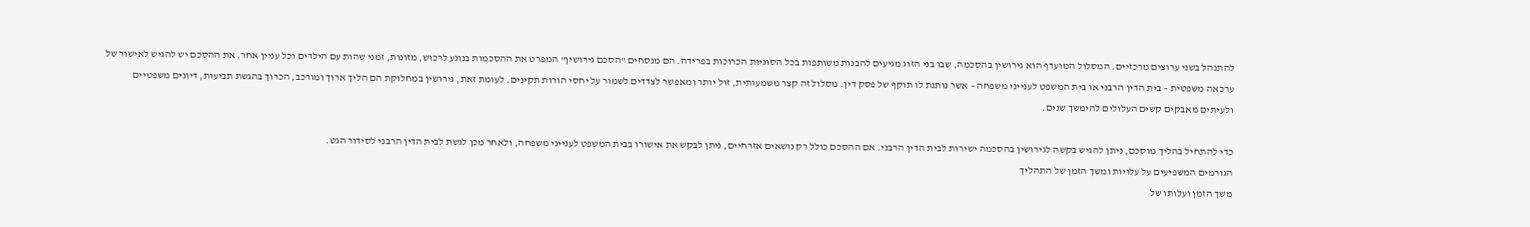להתנהל בשני ערוצים מרכזיים. המסלול המועדף הוא גירושין בהסכמה, שבו בני הזוג מגיעים להבנות משותפות בכל הסוגיות הכרוכות בפרידה. הם מנסחים "הסכם גירושין" המפרט את ההסכמות בנוגע לרכוש, מזונות, זמני שהות עם הילדים וכל עניין אחר. את ההסכם יש להגיש לאישור של ערכאה משפטית – בית הדין הרבני או בית המשפט לענייני משפחה – אשר נותנת לו תוקף של פסק דין. מסלול זה קצר משמעותית, זול יותר ומאפשר לצדדים לשמור על יחסי הורות תקינים. לעומת זאת, גירושין במחלוקת הם הליך ארוך ומורכב, הכרוך בהגשת תביעות, דיונים משפטיים ולעיתים מאבקים קשים העלולים להימשך שנים.

כדי להתחיל בהליך מוסכם, ניתן להגיש בקשה לגירושין בהסכמה ישירות לבית הדין הרבני. אם ההסכם כולל רק נושאים אזרחיים, ניתן לבקש את אישורו בבית המשפט לענייני משפחה, ולאחר מכן לגשת לבית הדין הרבני לסידור הגט.
הגורמים המשפיעים על עלויות ומשך הזמן של התהליך
משך הזמן ועלותו של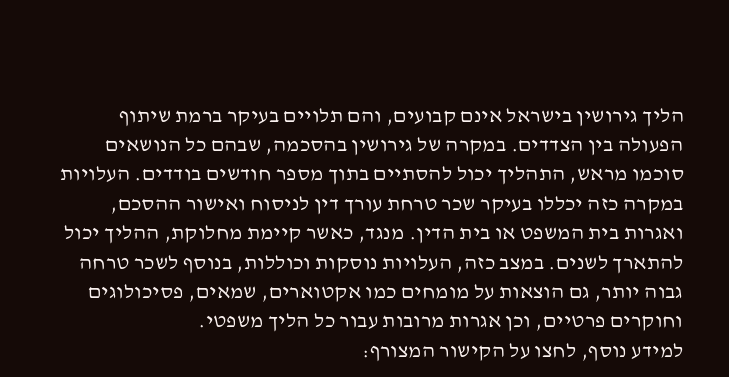הליך גירושין בישראל אינם קבועים, והם תלויים בעיקר ברמת שיתוף הפעולה בין הצדדים. במקרה של גירושין בהסכמה, שבהם כל הנושאים סוכמו מראש, התהליך יכול להסתיים בתוך מספר חודשים בודדים. העלויות במקרה כזה יכללו בעיקר שכר טרחת עורך דין לניסוח ואישור ההסכם, ואגרות בית המשפט או בית הדין. מנגד, כאשר קיימת מחלוקת, ההליך יכול להתארך לשנים. במצב כזה, העלויות נוסקות וכוללות, בנוסף לשכר טרחה גבוה יותר, גם הוצאות על מומחים כמו אקטוארים, שמאים, פסיכולוגים וחוקרים פרטיים, וכן אגרות מרובות עבור כל הליך משפטי.
למידע נוסף, לחצו על הקישור המצורף: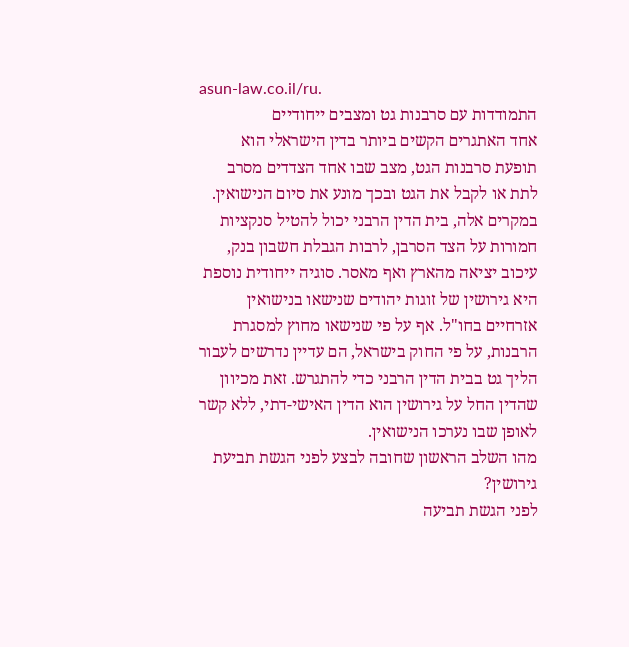asun-law.co.il/ru.
התמודדות עם סרבנות גט ומצבים ייחודיים
אחד האתגרים הקשים ביותר בדין הישראלי הוא תופעת סרבנות הגט, מצב שבו אחד הצדדים מסרב לתת או לקבל את הגט ובכך מונע את סיום הנישואין. במקרים אלה, בית הדין הרבני יכול להטיל סנקציות חמורות על הצד הסרבן, לרבות הגבלת חשבון בנק, עיכוב יציאה מהארץ ואף מאסר. סוגיה ייחודית נוספת היא גירושין של זוגות יהודים שנישאו בנישואין אזרחיים בחו"ל. אף על פי שנישאו מחוץ למסגרת הרבנות, על פי החוק בישראל, הם עדיין נדרשים לעבור הליך גט בבית הדין הרבני כדי להתגרש. זאת מכיוון שהדין החל על גירושין הוא הדין האישי-דתי, ללא קשר לאופן שבו נערכו הנישואין.
מהו השלב הראשון שחובה לבצע לפני הגשת תביעת גירושין?
לפני הגשת תביעה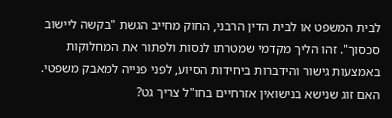לבית המשפט או לבית הדין הרבני, החוק מחייב הגשת "בקשה ליישוב סכסוך". זהו הליך מקדמי שמטרתו לנסות ולפתור את המחלוקות באמצעות גישור והידברות ביחידות הסיוע, לפני פנייה למאבק משפטי.
האם זוג שנישא בנישואין אזרחיים בחו"ל צריך גט?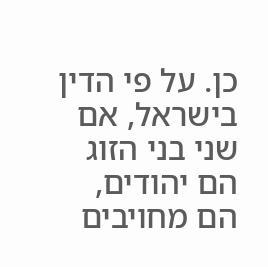כן. על פי הדין בישראל, אם שני בני הזוג הם יהודים, הם מחויבים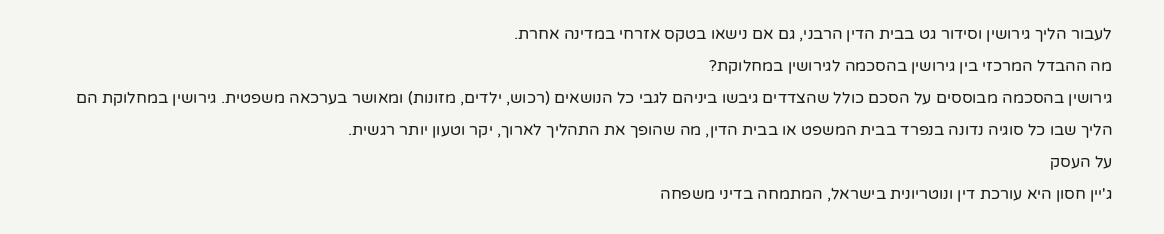לעבור הליך גירושין וסידור גט בבית הדין הרבני, גם אם נישאו בטקס אזרחי במדינה אחרת.
מה ההבדל המרכזי בין גירושין בהסכמה לגירושין במחלוקת?
גירושין בהסכמה מבוססים על הסכם כולל שהצדדים גיבשו ביניהם לגבי כל הנושאים (רכוש, ילדים, מזונות) ומאושר בערכאה משפטית. גירושין במחלוקת הם הליך שבו כל סוגיה נדונה בנפרד בבית המשפט או בבית הדין, מה שהופך את התהליך לארוך, יקר וטעון יותר רגשית.
על העסק
ג'יין חסון היא עורכת דין ונוטריונית בישראל, המתמחה בדיני משפחה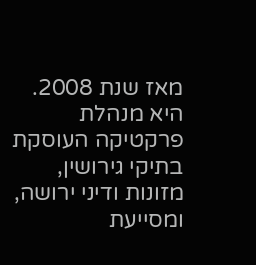מאז שנת 2008. היא מנהלת פרקטיקה העוסקת בתיקי גירושין, מזונות ודיני ירושה, ומסייעת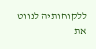ללקוחותיה לנווט את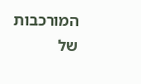המורכבות של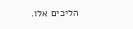הליכים אלו.